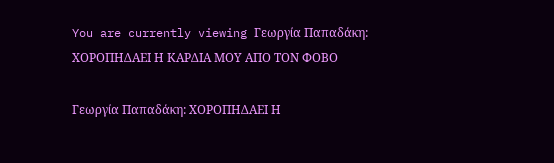You are currently viewing Γεωργία Παπαδάκη:  ΧΟΡΟΠΗΔΑΕΙ Η ΚΑΡΔΙΑ ΜΟΥ ΑΠΟ ΤΟΝ ΦΟΒΟ

Γεωργία Παπαδάκη: ΧΟΡΟΠΗΔΑΕΙ Η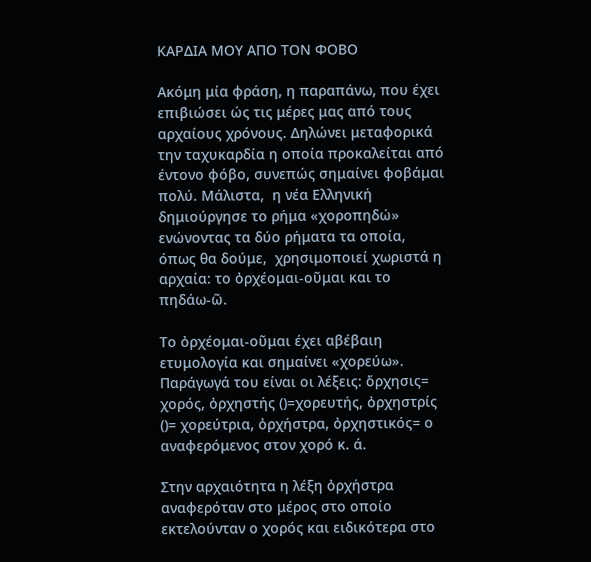ΚΑΡΔΙΑ ΜΟΥ ΑΠΟ ΤΟΝ ΦΟΒΟ

Ακόμη μία φράση, η παραπάνω, που έχει επιβιώσει ώς τις μέρες μας από τους αρχαίους χρόνους. Δηλώνει μεταφορικά την ταχυκαρδία η οποία προκαλείται από έντονο φόβο, συνεπώς σημαίνει φοβάμαι πολύ. Μάλιστα,  η νέα Ελληνική δημιούργησε το ρήμα «χοροπηδώ» ενώνοντας τα δύο ρήματα τα οποία, όπως θα δούμε,  χρησιμοποιεί χωριστά η αρχαία: το ὀρχέομαι-οῦμαι και το πηδάω-ῶ.

Το ὀρχέομαι-οῦμαι έχει αβέβαιη ετυμολογία και σημαίνει «χορεύω». Παράγωγά του είναι οι λέξεις: ὄρχησις= χορός, ὀρχηστής ()=χορευτής, ὀρχηστρίς ()= χορεύτρια, ὀρχήστρα, ὀρχηστικός= ο αναφερόμενος στον χορό κ. ά.

Στην αρχαιότητα η λέξη ὀρχήστρα αναφερόταν στο μέρος στο οποίο εκτελούνταν ο χορός και ειδικότερα στο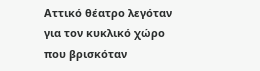Αττικό θέατρο λεγόταν για τον κυκλικό χώρο που βρισκόταν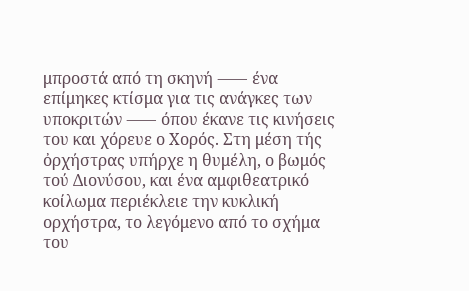μπροστά από τη σκηνή ⸺ ένα επίμηκες κτίσμα για τις ανάγκες των υποκριτών ⸺ όπου έκανε τις κινήσεις του και χόρευε ο Χορός. Στη μέση τής ὀρχήστρας υπήρχε η θυμέλη, ο βωμός τού Διονύσου, και ένα αμφιθεατρικό κοίλωμα περιέκλειε την κυκλική ορχήστρα, το λεγόμενο από το σχήμα του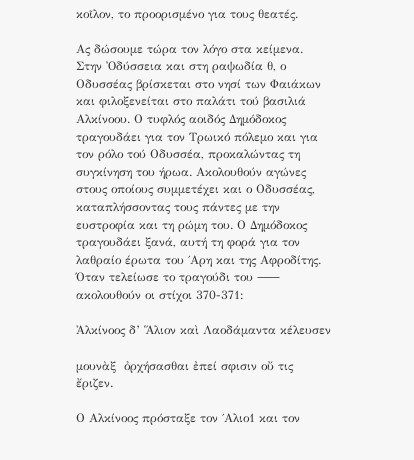κοῖλον, το προορισμένο για τους θεατές.

Ας δώσουμε τώρα τον λόγο στα κείμενα. Στην Ὀδύσσεια και στη ραψωδία θ, ο Οδυσσέας βρίσκεται στο νησί των Φαιάκων και φιλοξενείται στο παλάτι τού βασιλιά Αλκίνοου. Ο τυφλός αοιδός Δημόδοκος τραγουδάει για τον Τρωικό πόλεμο και για τον ρόλο τού Οδυσσέα, προκαλώντας τη συγκίνηση του ήρωα. Ακολουθούν αγώνες στους οποίους συμμετέχει και ο Οδυσσέας, καταπλήσσοντας τους πάντες με την ευστροφία και τη ρώμη του. Ο Δημόδοκος τραγουδάει ξανά, αυτή τη φορά για τον λαθραίο έρωτα του ΄Αρη και της Αφροδίτης. Όταν τελείωσε το τραγούδι του ⸺ ακολουθούν οι στίχοι 370-371:

Ἀλκίνοος δ’ Ἅλιον καὶ Λαοδάμαντα κέλευσεν

μουνὰξ  ὀρχήσασθαι ἐπεί σφισιν οὔ τις ἔριζεν.

Ο Αλκίνοος πρόσταξε τον ΄Αλιο1 και τον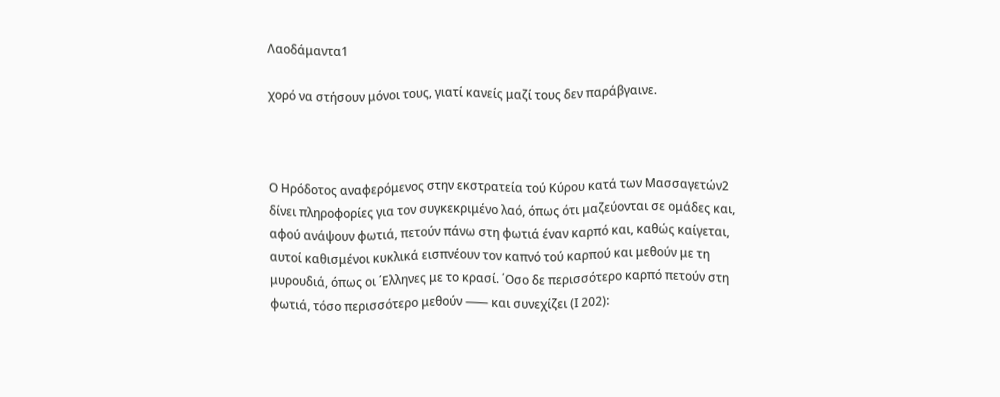Λαοδάμαντα1

χορό να στήσουν μόνοι τους, γιατί κανείς μαζί τους δεν παράβγαινε.



Ο Ηρόδοτος αναφερόμενος στην εκστρατεία τού Κύρου κατά των Μασσαγετών2 δίνει πληροφορίες για τον συγκεκριμένο λαό, όπως ότι μαζεύονται σε ομάδες και, αφού ανάψουν φωτιά, πετούν πάνω στη φωτιά έναν καρπό και, καθώς καίγεται, αυτοί καθισμένοι κυκλικά εισπνέουν τον καπνό τού καρπού και μεθούν με τη μυρουδιά, όπως οι ΄Ελληνες με το κρασί. ΄Οσο δε περισσότερο καρπό πετούν στη φωτιά, τόσο περισσότερο μεθούν ⸺ και συνεχίζει (Ι 202):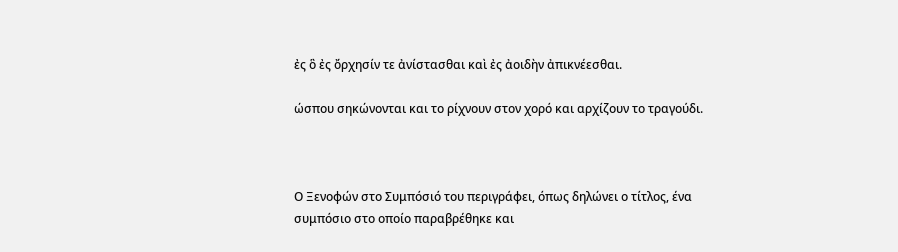ἐς ὃ ἐς ὄρχησίν τε ἀνίστασθαι καὶ ἐς ἀοιδὴν ἀπικνέεσθαι.

ώσπου σηκώνονται και το ρίχνουν στον χορό και αρχίζουν το τραγούδι.



Ο Ξενοφών στο Συμπόσιό του περιγράφει, όπως δηλώνει ο τίτλος, ένα συμπόσιο στο οποίο παραβρέθηκε και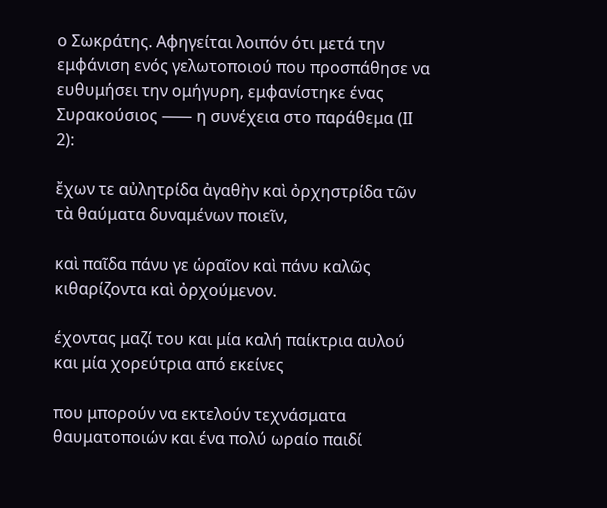ο Σωκράτης. Αφηγείται λοιπόν ότι μετά την εμφάνιση ενός γελωτοποιού που προσπάθησε να ευθυμήσει την ομήγυρη, εμφανίστηκε ένας Συρακούσιος ⸺ η συνέχεια στο παράθεμα (ΙΙ 2):

ἔχων τε αὐλητρίδα ἀγαθὴν καὶ ὀρχηστρίδα τῶν τὰ θαύματα δυναμένων ποιεῖν,

καὶ παῖδα πάνυ γε ὡραῖον καὶ πάνυ καλῶς κιθαρίζοντα καὶ ὀρχούμενον.

έχοντας μαζί του και μία καλή παίκτρια αυλού και μία χορεύτρια από εκείνες

που μπορούν να εκτελούν τεχνάσματα θαυματοποιών και ένα πολύ ωραίο παιδί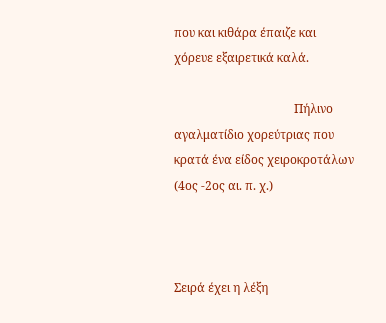που και κιθάρα έπαιζε και χόρευε εξαιρετικά καλά.

                                        Πήλινο αγαλματίδιο χορεύτριας που κρατά ένα είδος χειροκροτάλων (4ος -2ος αι. π. χ.)



Σειρά έχει η λέξη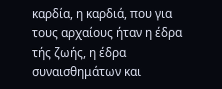καρδία, η καρδιά, που για τους αρχαίους ήταν η έδρα τής ζωής, η έδρα συναισθημάτων και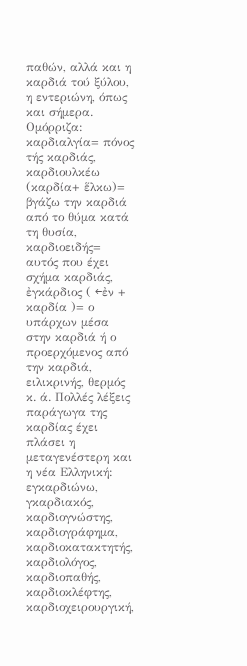παθών, αλλά και η καρδιά τού ξύλου, η εντεριώνη, όπως και σήμερα. Ομόρριζα: καρδιαλγία= πόνος τής καρδιάς, καρδιουλκέω (καρδία+ ἕλκω)= βγάζω την καρδιά από το θύμα κατά τη θυσία, καρδιοειδής= αυτός που έχει σχήμα καρδιάς, ἐγκάρδιος ( ←ἐν + καρδία )= ο υπάρχων μέσα στην καρδιά ή ο προερχόμενος από την καρδιά, ειλικρινής, θερμός κ. ά. Πολλές λέξεις παράγωγα της καρδίας έχει πλάσει η μεταγενέστερη και η νέα Ελληνική:  εγκαρδιώνω, γκαρδιακός, καρδιογνώστης, καρδιογράφημα, καρδιοκατακτητής,  καρδιολόγος, καρδιοπαθής, καρδιοκλέφτης, καρδιοχειρουργική,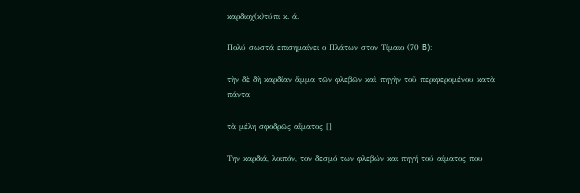καρδιοχ(κ)τύπι κ. ά.

Πολύ σωστά επισημαίνει ο Πλάτων στον Τίμαιο (70 B):

τὴν δὲ δὴ καρδίαν ἅμμα τῶν φλεβῶν καὶ πηγὴν τοῦ περιφερομένου κατὰ πάντα

τὰ μέλη σφοδρῶς αἵματος []

Την καρδιά, λοιπόν, τον δεσμό των φλεβών και πηγή τού αίματος που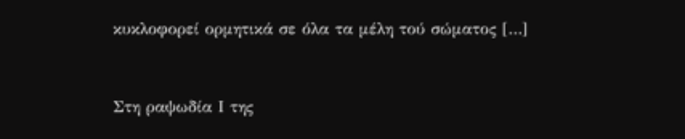κυκλοφορεί ορμητικά σε όλα τα μέλη τού σώματος […]



Στη ραψωδία Ι της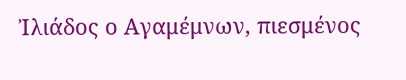Ἰλιάδος ο Αγαμέμνων, πιεσμένος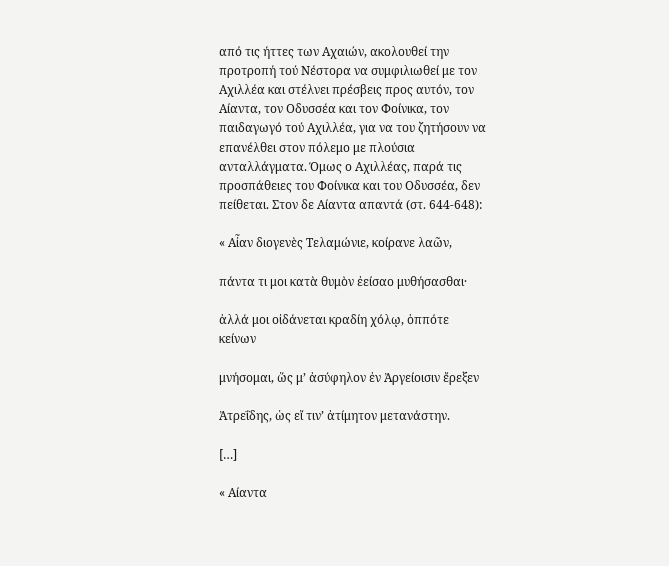από τις ήττες των Αχαιών, ακολουθεί την προτροπή τού Νέστορα να συμφιλιωθεί με τον Αχιλλέα και στέλνει πρέσβεις προς αυτόν, τον Αίαντα, τον Οδυσσέα και τον Φοίνικα, τον παιδαγωγό τού Αχιλλέα, για να του ζητήσουν να επανέλθει στον πόλεμο με πλούσια ανταλλάγματα. Όμως ο Αχιλλέας, παρά τις προσπάθειες του Φοίνικα και του Οδυσσέα, δεν πείθεται. Στον δε Αίαντα απαντά (στ. 644-648):

« Αἶαν διογενὲς Τελαμώνιε, κοίρανε λαῶν,

πάντα τι μοι κατὰ θυμὸν ἐείσαο μυθήσασθαι·

ἀλλά μοι οἰδάνεται κραδίη χόλῳ, ὁππότε κείνων

μνήσομαι, ὥς μ’ ἀσύφηλον ἐν Ἀργείοισιν ἔρεξεν

Ἀτρεΐδης, ὡς εἴ τιν’ ἀτίμητον μετανάστην.

[…]

« Αίαντα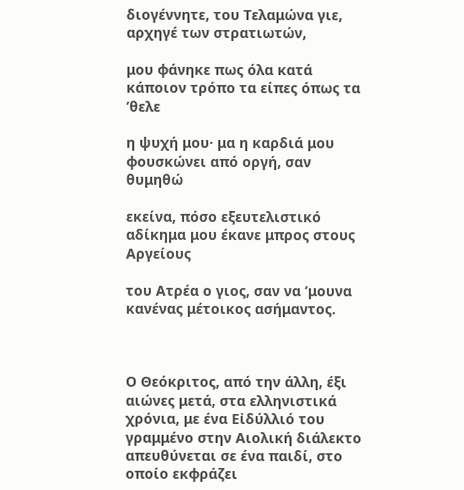διογέννητε, του Τελαμώνα γιε, αρχηγέ των στρατιωτών,

μου φάνηκε πως όλα κατά κάποιον τρόπο τα είπες όπως τα ’θελε

η ψυχή μου· μα η καρδιά μου φουσκώνει από οργή, σαν θυμηθώ

εκείνα, πόσο εξευτελιστικό αδίκημα μου έκανε μπρος στους Αργείους

του Ατρέα ο γιος, σαν να ’μουνα κανένας μέτοικος ασήμαντος.



Ο Θεόκριτος, από την άλλη, έξι αιώνες μετά, στα ελληνιστικά χρόνια, με ένα Εἰδύλλιό του γραμμένο στην Αιολική διάλεκτο απευθύνεται σε ένα παιδί, στο οποίο εκφράζει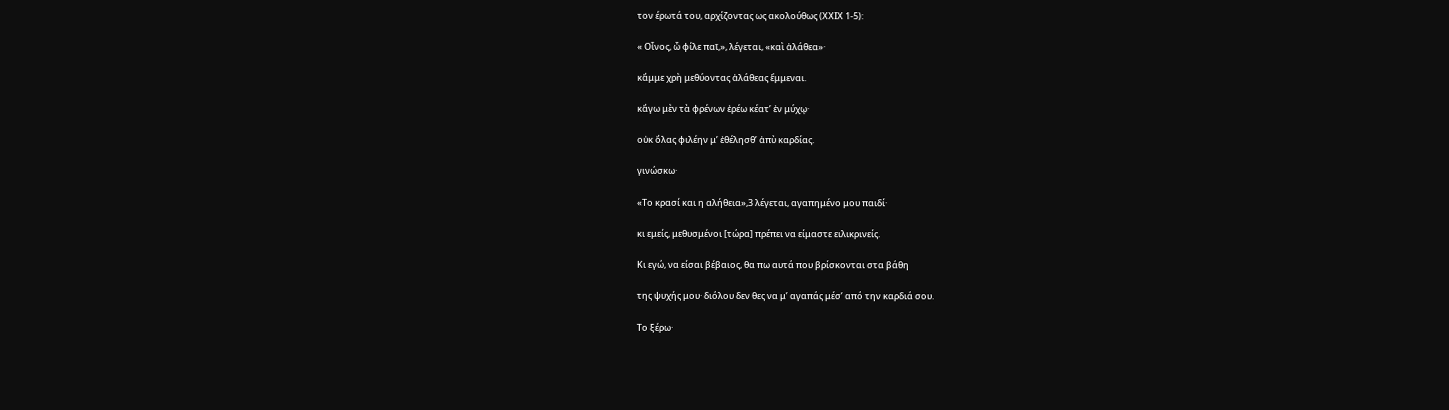τον έρωτά του, αρχίζοντας ως ακολούθως (ΧΧIX 1-5):

« Οἶνος, ὦ φίλε παῖ,», λέγεται, «καὶ ἀλάθεα»·

κἄμμε χρὴ μεθύοντας ἀλάθεας ἔμμεναι.

κἄγω μὲν τὰ φρένων ἐρέω κέατ’ ἐν μύχῳ·

οὐκ ὄλας φιλέην μ’ ἐθέλησθ’ ἀπὺ καρδίας.

γινώσκω·

«Το κρασί και η αλήθεια»,3 λέγεται, αγαπημένο μου παιδί·

κι εμείς, μεθυσμένοι [τώρα] πρέπει να είμαστε ειλικρινείς.

Κι εγώ, να είσαι βέβαιος, θα πω αυτά που βρίσκονται στα βάθη

της ψυχής μου· διόλου δεν θες να μ’ αγαπάς μέσ’ από την καρδιά σου.

Το ξέρω·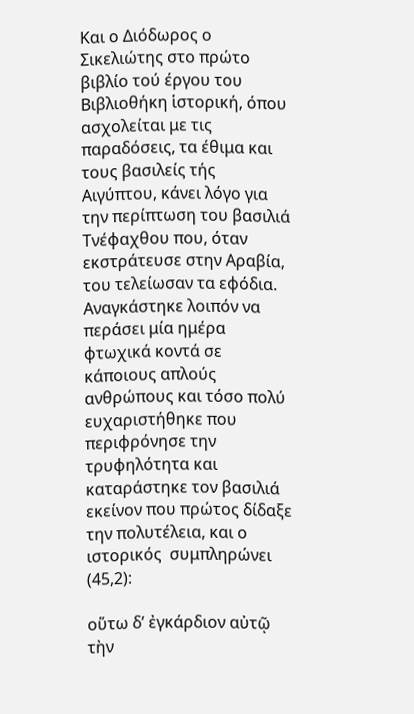Και ο Διόδωρος ο Σικελιώτης στο πρώτο βιβλίο τού έργου του Βιβλιοθήκη ἱστορική, όπου ασχολείται με τις παραδόσεις, τα έθιμα και τους βασιλείς τής Αιγύπτου, κάνει λόγο για την περίπτωση του βασιλιά Τνέφαχθου που, όταν εκστράτευσε στην Αραβία, του τελείωσαν τα εφόδια. Αναγκάστηκε λοιπόν να περάσει μία ημέρα φτωχικά κοντά σε κάποιους απλούς ανθρώπους και τόσο πολύ ευχαριστήθηκε που περιφρόνησε την τρυφηλότητα και καταράστηκε τον βασιλιά εκείνον που πρώτος δίδαξε την πολυτέλεια, και ο ιστορικός  συμπληρώνει (45,2):

οὕτω δ’ ἐγκάρδιον αὐτῷ τὴν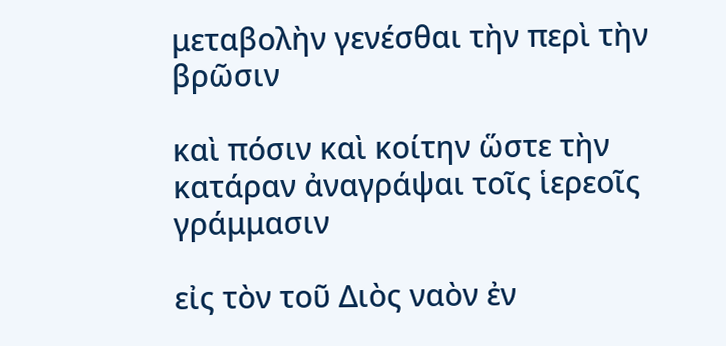μεταβολὴν γενέσθαι τὴν περὶ τὴν βρῶσιν

καὶ πόσιν καὶ κοίτην ὥστε τὴν κατάραν ἀναγράψαι τοῖς ἱερεοῖς γράμμασιν

εἰς τὸν τοῦ Διὸς ναὸν ἐν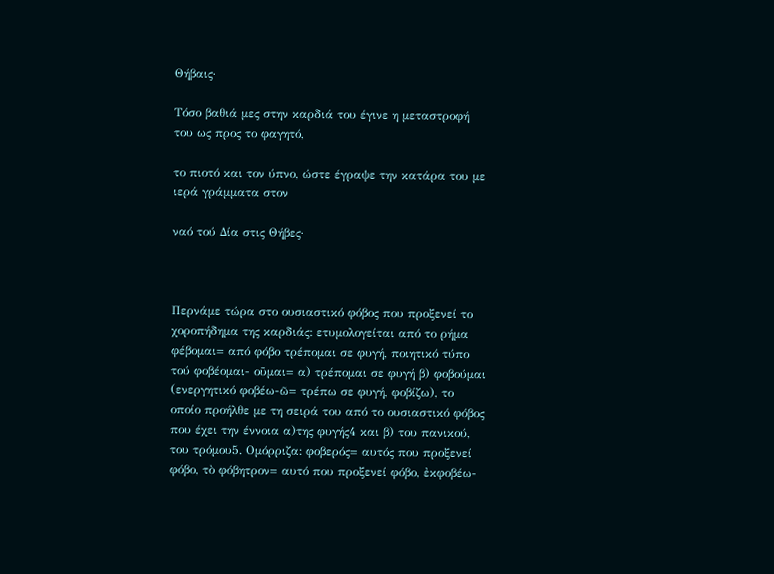Θήβαις·

Τόσο βαθιά μες στην καρδιά του έγινε η μεταστροφή του ως προς το φαγητό,

το πιοτό και τον ύπνο, ώστε έγραψε την κατάρα του με ιερά γράμματα στον

ναό τού Δία στις Θήβες·



Περνάμε τώρα στο ουσιαστικό φόβος που προξενεί το χοροπήδημα της καρδιάς: ετυμολογείται από το ρήμα φέβομαι= από φόβο τρέπομαι σε φυγή, ποιητικό τύπο τού φοβέομαι- οῦμαι= α) τρέπομαι σε φυγή β) φοβούμαι (ενεργητικό φοβέω-ῶ= τρέπω σε φυγή, φοβίζω), το οποίο προήλθε με τη σειρά του από το ουσιαστικό φόβος που έχει την έννοια α)της φυγής4 και β) του πανικού, του τρόμου5. Ομόρριζα: φοβερός= αυτός που προξενεί φόβο, τὸ φόβητρον= αυτό που προξενεί φόβο, ἐκφοβέω-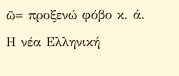ῶ= προξενώ φόβο κ. ά. Η νέα Ελληνική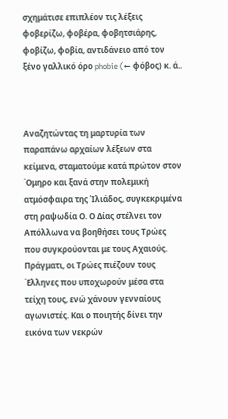σχημάτισε επιπλέον τις λέξεις φοβερίζω, φοβέρα, φοβητσιάρης, φοβίζω, φοβία, αντιδάνειο από τον ξένο γαλλικό όρο phobie (← φόβος) κ. ά..



Αναζητώντας τη μαρτυρία των παραπάνω αρχαίων λέξεων στα κείμενα, σταματούμε κατά πρώτον στον ΄Ομηρο και ξανά στην πολεμική ατμόσφαιρα της Ἰλιάδος, συγκεκριμένα στη ραψωδία Ο. Ο Δίας στέλνει τον Απόλλωνα να βοηθήσει τους Τρώες που συγκρούονται με τους Αχαιούς. Πράγματι, οι Τρώες πιέζουν τους ΄Ελληνες που υποχωρούν μέσα στα τείχη τους, ενώ χάνουν γενναίους αγωνιστές. Και ο ποιητής δίνει την εικόνα των νεκρών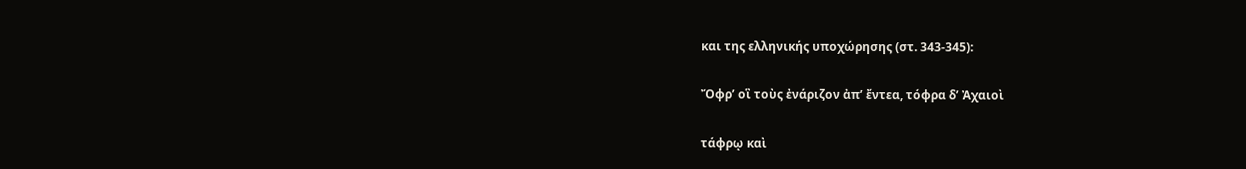και της ελληνικής υποχώρησης (στ. 343-345):

Ὄφρ’ οἳ τοὺς ἐνάριζον ἀπ’ ἔντεα, τόφρα δ’ Ἀχαιοὶ

τάφρῳ καὶ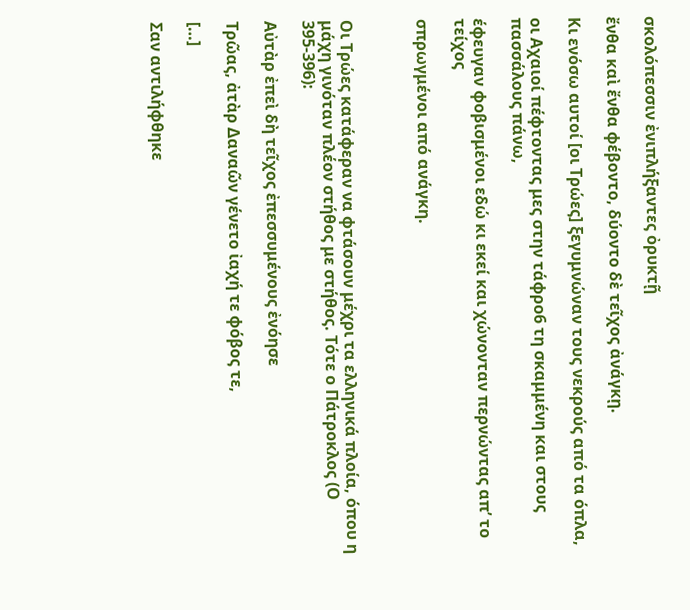σκολόπεσσιν ἐνιπλήξαντες ὀρυκτῇ

ἔνθα καὶ ἔνθα φέβοντο, δύοντο δὲ τεῖχος ἀνάγκῃ.

Κι ενόσω αυτοί [οι Τρώες] ξεγυμνώναν τους νεκρούς από τα όπλα,

οι Αχαιοί πέφτοντας μες στην τάφρο6 τη σκαμμένη και στους πασσάλους πάνω,

έφευγαν φοβισμένοι εδώ κι εκεί και χώνονταν περνώντας απ’ το τείχος

σπρωγμένοι από ανάγκη.



Οι Τρώες κατάφεραν να φτάσουν μέχρι τα ελληνικά πλοία, όπου η μάχη γινόταν πλέον στήθος με στήθος. Τότε ο Πάτροκλος (Ο 395-396):

Αὐτὰρ ἐπεὶ δὴ τεῖχος ἐπεσσυμένους ἐνόησε

Τρῶας, ἀτὰρ Δαναῶν γένετο ἰαχή τε φόβος τε,

[…]

Σαν αντιλήφθηκε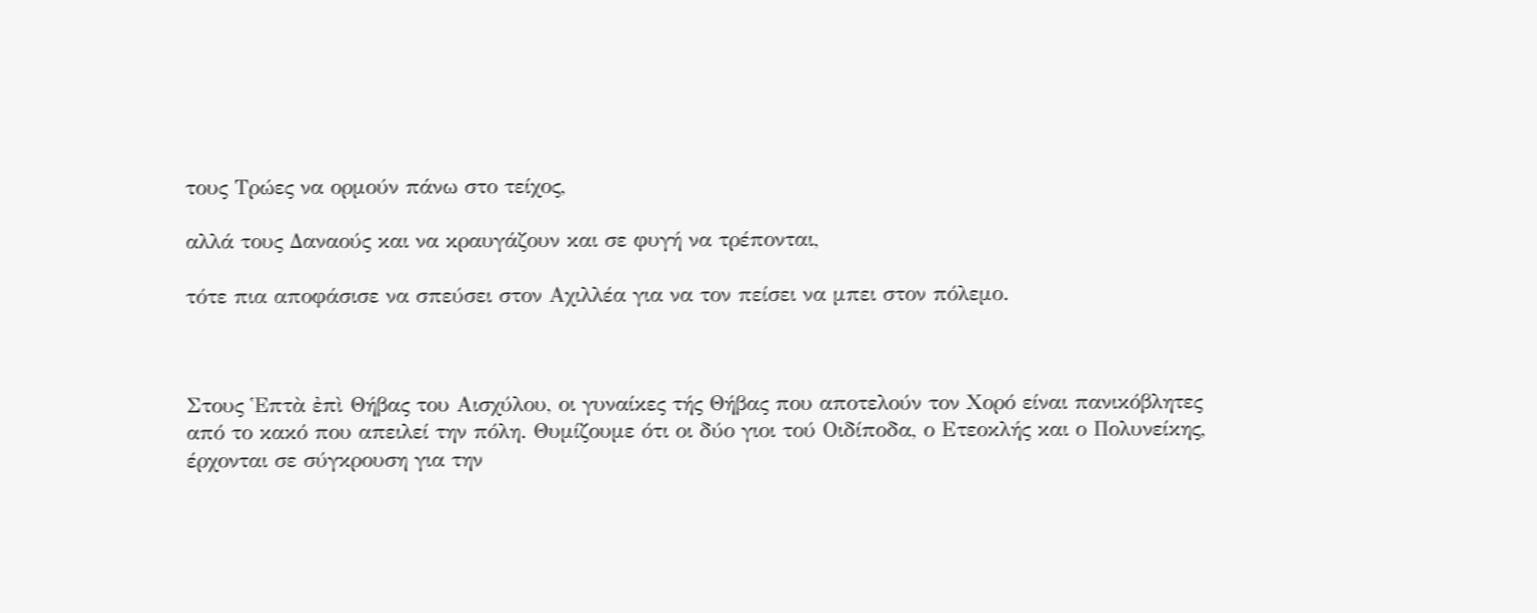τους Τρώες να ορμούν πάνω στο τείχος,

αλλά τους Δαναούς και να κραυγάζουν και σε φυγή να τρέπονται,

τότε πια αποφάσισε να σπεύσει στον Αχιλλέα για να τον πείσει να μπει στον πόλεμο.



Στους Ἑπτὰ ἐπὶ Θήβας του Αισχύλου, οι γυναίκες τής Θήβας που αποτελούν τον Χορό είναι πανικόβλητες από το κακό που απειλεί την πόλη. Θυμίζουμε ότι οι δύο γιοι τού Οιδίποδα, ο Ετεοκλής και ο Πολυνείκης, έρχονται σε σύγκρουση για την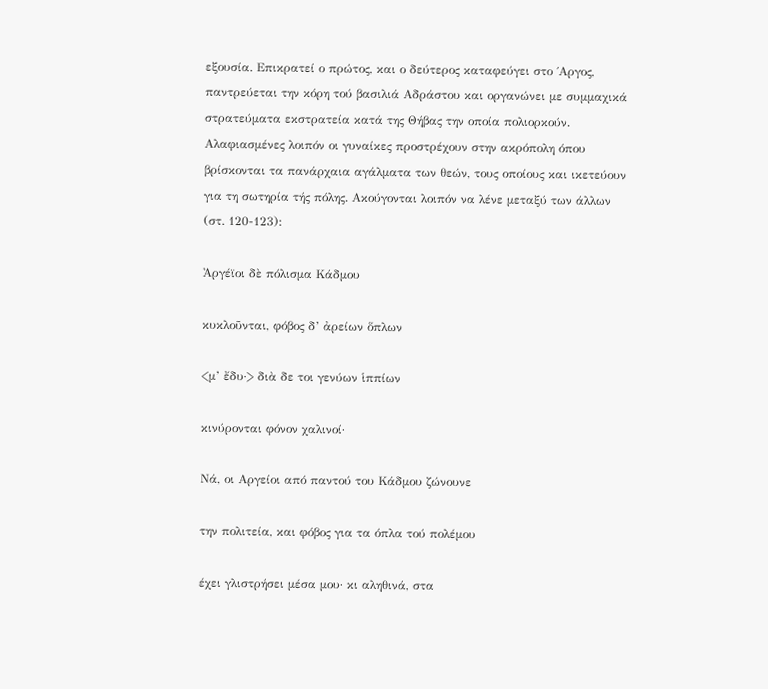εξουσία. Επικρατεί ο πρώτος, και ο δεύτερος καταφεύγει στο ΄Αργος, παντρεύεται την κόρη τού βασιλιά Αδράστου και οργανώνει με συμμαχικά στρατεύματα εκστρατεία κατά της Θήβας την οποία πολιορκούν. Αλαφιασμένες λοιπόν οι γυναίκες προστρέχουν στην ακρόπολη όπου βρίσκονται τα πανάρχαια αγάλματα των θεών, τους οποίους και ικετεύουν για τη σωτηρία τής πόλης. Ακούγονται λοιπόν να λένε μεταξύ των άλλων (στ. 120-123):

Ἀργέϊοι δὲ πόλισμα Κάδμου

κυκλοῦνται, φόβος δ’ ἀρείων ὅπλων

<μ’ ἔδυ·> διὰ δε τοι γενύων ἱππίων

κινύρονται φόνον χαλινοί·

Νά, οι Αργείοι από παντού του Κάδμου ζώνουνε

την πολιτεία, και φόβος για τα όπλα τού πολέμου

έχει γλιστρήσει μέσα μου· κι αληθινά, στα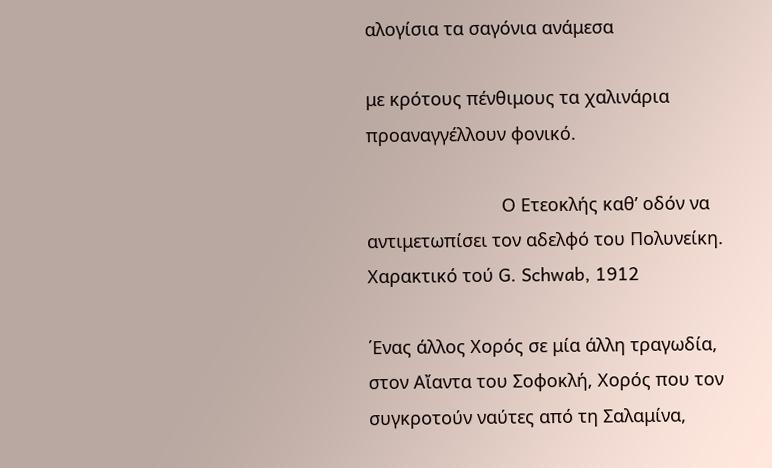αλογίσια τα σαγόνια ανάμεσα

με κρότους πένθιμους τα χαλινάρια προαναγγέλλουν φονικό.

                           Ο Ετεοκλής καθ’ οδόν να αντιμετωπίσει τον αδελφό του Πολυνείκη. Χαρακτικό τού G. Schwab, 1912

΄Ενας άλλος Χορός σε μία άλλη τραγωδία, στον Αἴαντα του Σοφοκλή, Χορός που τον συγκροτούν ναύτες από τη Σαλαμίνα,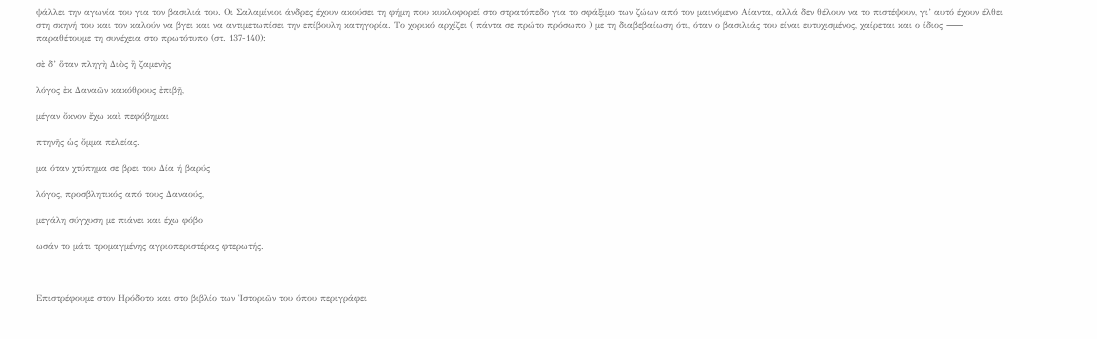ψάλλει την αγωνία του για τον βασιλιά του. Οι Σαλαμίνιοι άνδρες έχουν ακούσει τη φήμη που κυκλοφορεί στο στρατόπεδο για το σφάξιμο των ζώων από τον μαινόμενο Αίαντα, αλλά δεν θέλουν να το πιστέψουν, γι’ αυτό έχουν έλθει στη σκηνή του και τον καλούν να βγει και να αντιμετωπίσει την επίβουλη κατηγορία. Το χορικό αρχίζει ( πάντα σε πρώτο πρόσωπο ) με τη διαβεβαίωση ότι, όταν ο βασιλιάς του είναι ευτυχισμένος, χαίρεται και ο ίδιος ⸺ παραθέτουμε τη συνέχεια στο πρωτότυπο (στ. 137-140):

σὲ δ’ ὅταν πληγὴ Διὸς ἢ ζαμενὴς

λόγος ἐκ Δαναῶν κακόθρους ἐπιβῇ,

μέγαν ὄκνον ἔχω καὶ πεφόβημαι

πτηνῆς ὡς ὄμμα πελείας.

μα όταν χτύπημα σε βρει του Δία ή βαρύς

λόγος, προσβλητικός από τους Δαναούς,

μεγάλη σύγχυση με πιάνει και έχω φόβο

ωσάν το μάτι τρομαγμένης αγριοπεριστέρας φτερωτής.



Επιστρέφουμε στον Ηρόδοτο και στο βιβλίο των Ἱστοριῶν του όπου περιγράφει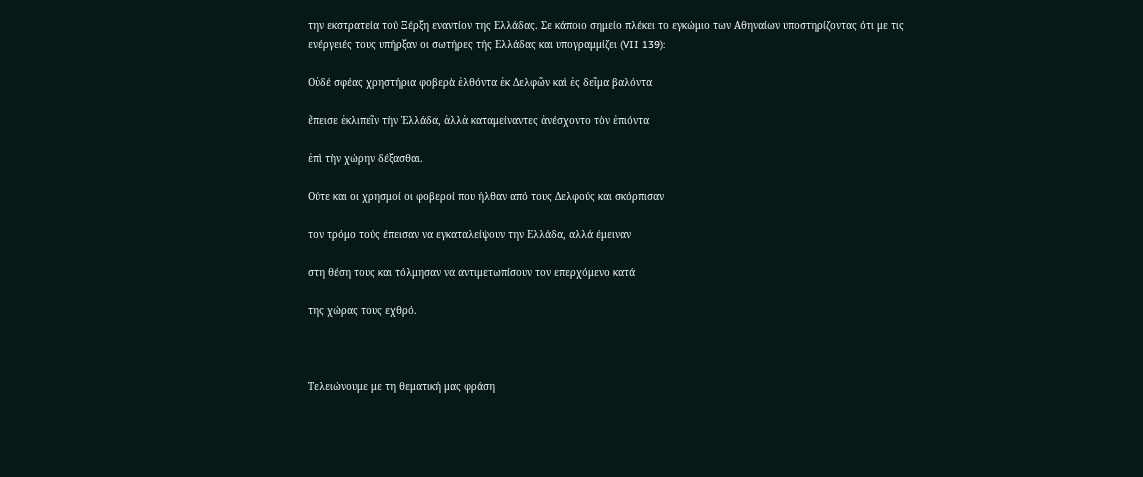την εκστρατεία τού Ξέρξη εναντίον της Ελλάδας. Σε κάποιο σημείο πλέκει το εγκώμιο των Αθηναίων υποστηρίζοντας ότι με τις ενέργειές τους υπήρξαν οι σωτήρες τής Ελλάδας και υπογραμμίζει (VII 139):

Οὐδέ σφέας χρηστήρια φοβερὰ ἐλθόντα ἐκ Δελφῶν καὶ ἐς δεῖμα βαλόντα

ἔπεισε ἐκλιπεῖν τὴν Ἑλλάδα, ἀλλἀ καταμείναντες ἀνέσχοντο τὸν ἐπιόντα

ἐπὶ τὴν χώρην δέξασθαι.

Ούτε και οι χρησμοί οι φοβεροί που ήλθαν από τους Δελφούς και σκόρπισαν

τον τρόμο τούς έπεισαν να εγκαταλείψουν την Ελλάδα, αλλά έμειναν

στη θέση τους και τόλμησαν να αντιμετωπίσουν τον επερχόμενο κατά

της χώρας τους εχθρό.



Τελειώνουμε με τη θεματική μας φράση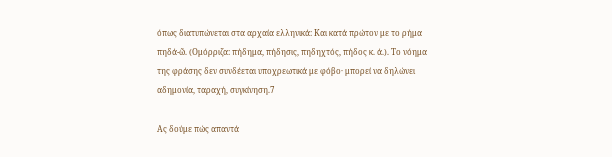όπως διατυπώνεται στα αρχαία ελληνικά: Και κατά πρώτον με το ρήμα πηδά-ῶ. (Ομόρριζα: πήδημα, πήδησις, πηδηχτός, πήδος κ. ά.). Το νόημα της φράσης δεν συνδέεται υποχρεωτικά με φόβο· μπορεί να δηλώνει αδημονία, ταραχή, συγκίνηση.7

Ας δούμε πώς απαντά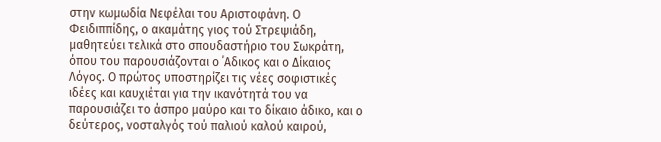στην κωμωδία Νεφέλαι του Αριστοφάνη. Ο Φειδιππίδης, ο ακαμάτης γιος τού Στρεψιάδη, μαθητεύει τελικά στο σπουδαστήριο του Σωκράτη, όπου του παρουσιάζονται ο ΄Αδικος και ο Δίκαιος Λόγος. Ο πρώτος υποστηρίζει τις νέες σοφιστικές ιδέες και καυχιέται για την ικανότητά του να παρουσιάζει το άσπρο μαύρο και το δίκαιο άδικο, και ο δεύτερος, νοσταλγός τού παλιού καλού καιρού,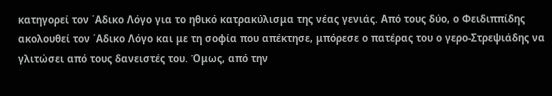κατηγορεί τον ΄Αδικο Λόγο για το ηθικό κατρακύλισμα της νέας γενιάς. Aπό τους δύο, ο Φειδιππίδης ακολουθεί τον ΄Αδικο Λόγο και με τη σοφία που απέκτησε, μπόρεσε ο πατέρας του ο γερο-Στρεψιάδης να γλιτώσει από τους δανειστές του. Όμως, από την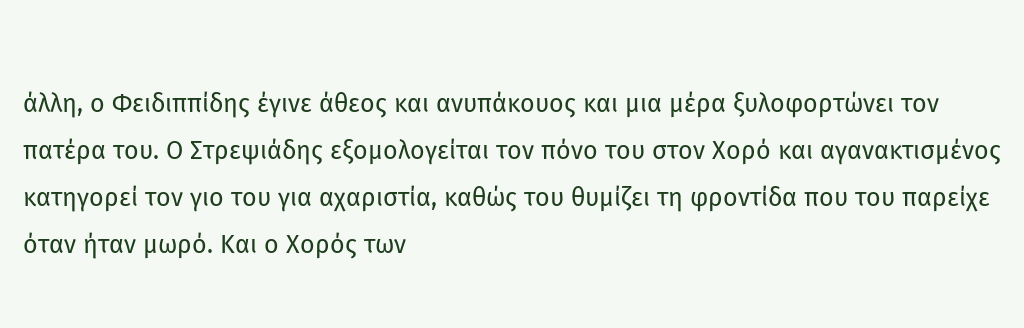άλλη, ο Φειδιππίδης έγινε άθεος και ανυπάκουος και μια μέρα ξυλοφορτώνει τον πατέρα του. Ο Στρεψιάδης εξομολογείται τον πόνο του στον Χορό και αγανακτισμένος κατηγορεί τον γιο του για αχαριστία, καθώς του θυμίζει τη φροντίδα που του παρείχε όταν ήταν μωρό. Και ο Χορός των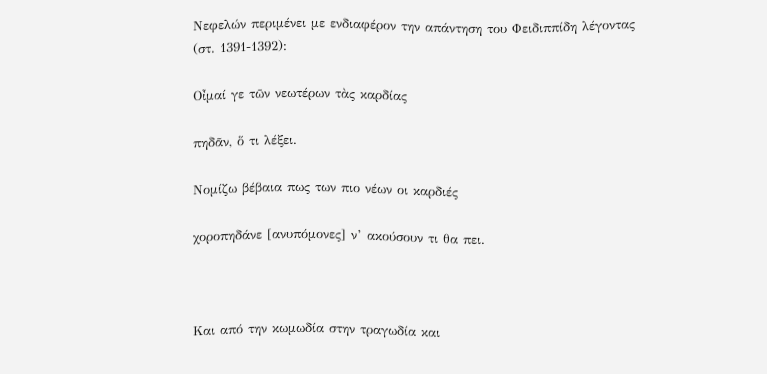Νεφελών περιμένει με ενδιαφέρον την απάντηση του Φειδιππίδη λέγοντας (στ. 1391-1392):

Οἶμαί γε τῶν νεωτέρων τὰς καρδίας

πηδᾶν, ὅ τι λέξει.

Νομίζω βέβαια πως των πιο νέων οι καρδιές

χοροπηδάνε [ανυπόμονες] ν’ ακούσουν τι θα πει.



Και από την κωμωδία στην τραγωδία και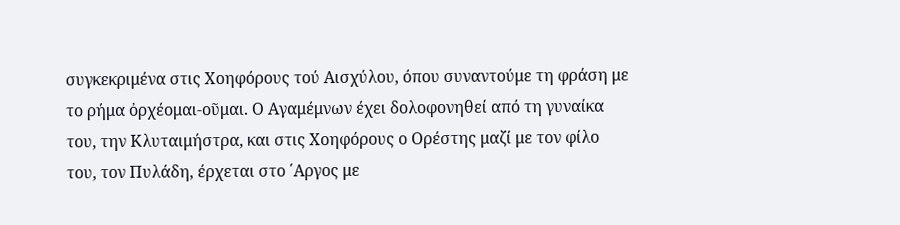συγκεκριμένα στις Χοηφόρους τού Αισχύλου, όπου συναντούμε τη φράση με το ρήμα ὀρχέομαι-οῦμαι. Ο Αγαμέμνων έχει δολοφονηθεί από τη γυναίκα του, την Κλυταιμήστρα, και στις Χοηφόρους ο Ορέστης μαζί με τον φίλο του, τον Πυλάδη, έρχεται στο ΄Αργος με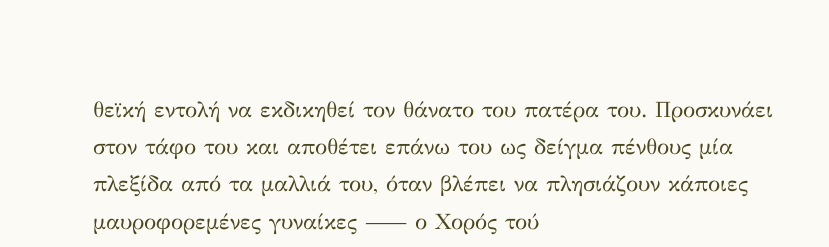θεϊκή εντολή να εκδικηθεί τον θάνατο του πατέρα του. Προσκυνάει στον τάφο του και αποθέτει επάνω του ως δείγμα πένθους μία πλεξίδα από τα μαλλιά του, όταν βλέπει να πλησιάζουν κάποιες μαυροφορεμένες γυναίκες ⸺ ο Χορός τού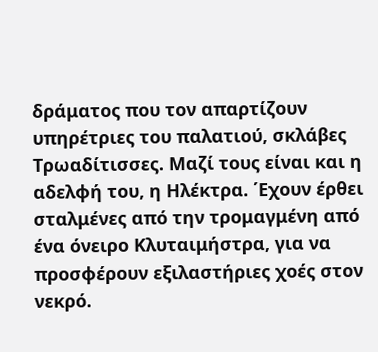δράματος που τον απαρτίζουν υπηρέτριες του παλατιού, σκλάβες Τρωαδίτισσες. Μαζί τους είναι και η αδελφή του, η Ηλέκτρα. ΄Εχουν έρθει σταλμένες από την τρομαγμένη από ένα όνειρο Κλυταιμήστρα, για να προσφέρουν εξιλαστήριες χοές στον νεκρό.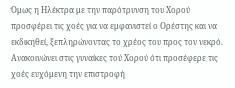Όμως η Ηλέκτρα με την παρότρυνση του Χορού προσφέρει τις χοές για να εμφανιστεί ο Ορέστης και να εκδικηθεί, ξεπληρώνοντας το χρέος του προς τον νεκρό. Ανακοινώνει στις γυναίκες τού Χορού ότι προσέφερε τις χοές ευχόμενη την επιστροφή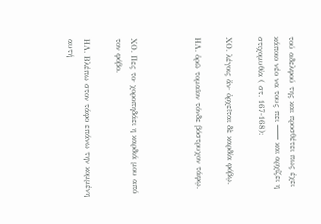τού αδελφού της και προσθέτει πως έχει κάποιο νέο να τους πει ⸺ και αρχίζει η στιχομυθία ( στ. 167-168):

ΧΟ. λέγοις ἄν· ὀρχεῖται δὲ καρδία φόβῳ.

ΗΛ. ὁρῶ τομαῖον τόνδε βόστρυχον τάφῳ.



ΧΟ. Πες το· χοροπηδάει η καρδιά μου από τον φόβο.

ΗΛ. Βλέπω στον τάφο επάνω την κομμένη αυτή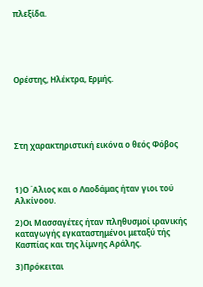πλεξίδα.





Ορέστης, Ηλέκτρα, Ερμής.





Στη χαρακτηριστική εικόνα ο θεός Φόβος



1)Ο ΄Αλιος και ο Λαοδάμας ήταν γιοι τού Αλκίνοου.

2)Οι Μασσαγέτες ήταν πληθυσμοί ιρανικής καταγωγής εγκαταστημένοι μεταξύ τής Κασπίας και της λίμνης Αράλης.

3)Πρόκειται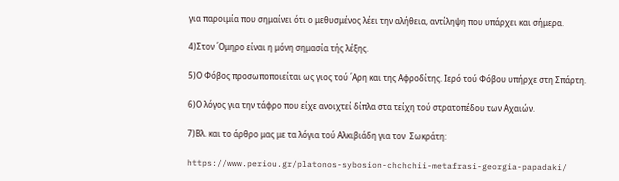για παροιμία που σημαίνει ότι ο μεθυσμένος λέει την αλήθεια, αντίληψη που υπάρχει και σήμερα.

4)Στον ΄Ομηρο είναι η μόνη σημασία τής λέξης.

5)Ο Φόβος προσωποποιείται ως γιος τού ΄Αρη και της Αφροδίτης. Ιερό τού Φόβου υπήρχε στη Σπάρτη.

6)Ο λόγος για την τάφρο που είχε ανοιχτεί δίπλα στα τείχη τού στρατοπέδου των Αχαιών.

7)Βλ. και το άρθρο μας με τα λόγια τού Αλκιβιάδη για τον  Σωκράτη:

https://www.periou.gr/platonos-sybosion-chchchii-metafrasi-georgia-papadaki/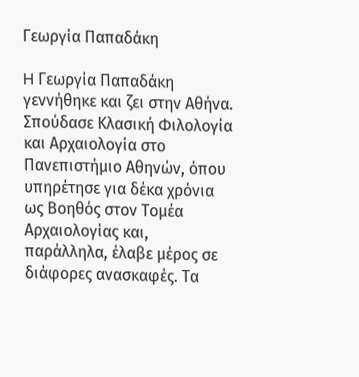Γεωργία Παπαδάκη

H Γεωργία Παπαδάκη γεννήθηκε και ζει στην Αθήνα. Σπούδασε Κλασική Φιλολογία και Αρχαιολογία στο Πανεπιστήμιο Αθηνών, όπου υπηρέτησε για δέκα χρόνια ως Βοηθός στον Τομέα Αρχαιολογίας και, παράλληλα, έλαβε μέρος σε διάφορες ανασκαφές. Τα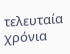τελευταία χρόνια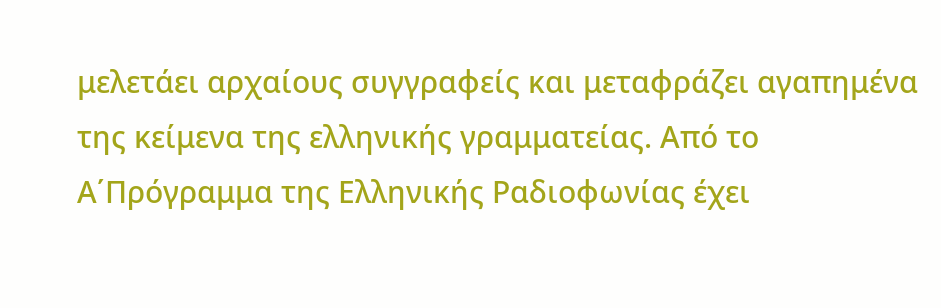μελετάει αρχαίους συγγραφείς και μεταφράζει αγαπημένα της κείμενα της ελληνικής γραμματείας. Από το Α΄Πρόγραμμα της Ελληνικής Ραδιοφωνίας έχει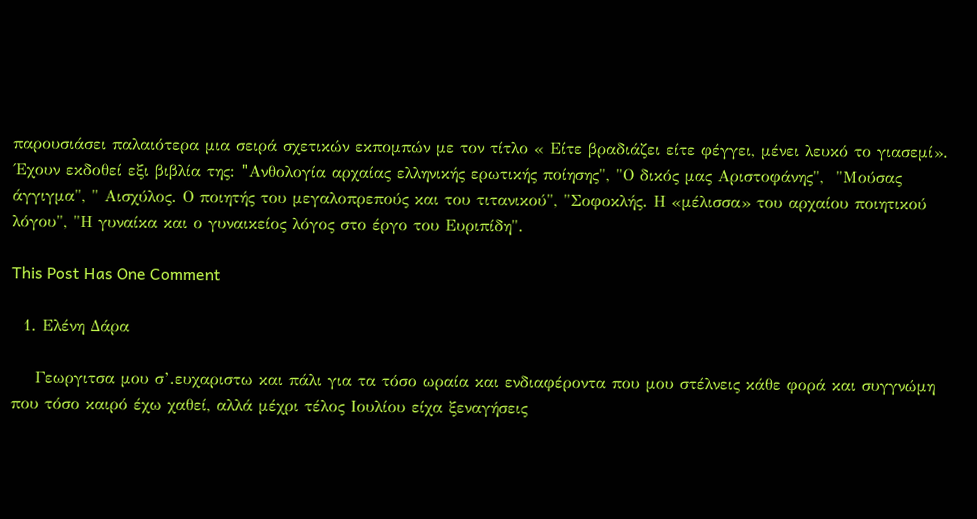παρουσιάσει παλαιότερα μια σειρά σχετικών εκπομπών με τον τίτλο « Είτε βραδιάζει είτε φέγγει, μένει λευκό το γιασεμί». ΄Εχουν εκδοθεί εξι βιβλία της: "Aνθολογία αρχαίας ελληνικής ερωτικής ποίησης", "Ο δικός μας Αριστοφάνης",  "Μούσας άγγιγμα", " Αισχύλος. Ο ποιητής του μεγαλοπρεπούς και του τιτανικού", "Σοφοκλής. Η «μέλισσα» του αρχαίου ποιητικού λόγου", "Η γυναίκα και ο γυναικείος λόγος στο έργο του Ευριπίδη".

This Post Has One Comment

  1. Ελένη Δάρα

    Γεωργιτσα μου σ’.ευχαριστω και πάλι για τα τόσο ωραία και ενδιαφέροντα που μου στέλνεις κάθε φορά και συγγνώμη που τόσο καιρό έχω χαθεί, αλλά μέχρι τέλος Ιουλίου είχα ξεναγήσεις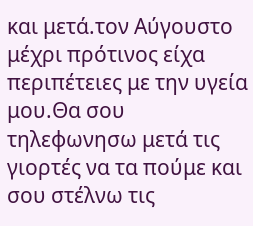και μετά.τον Αύγουστο μέχρι πρότινος είχα περιπέτειες με την υγεία μου.Θα σου τηλεφωνησω μετά τις γιορτές να τα πούμε και σου στέλνω τις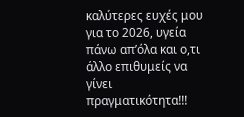καλύτερες ευχές μου για το 2026, υγεία πάνω απ’όλα και ο,τι άλλο επιθυμείς να γίνει πραγματικότητα!!!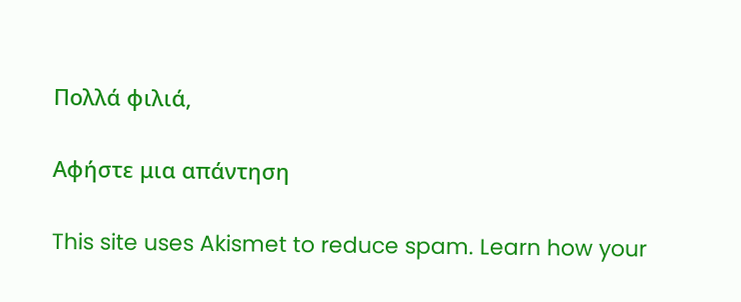Πολλά φιλιά,

Αφήστε μια απάντηση

This site uses Akismet to reduce spam. Learn how your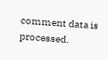comment data is processed.